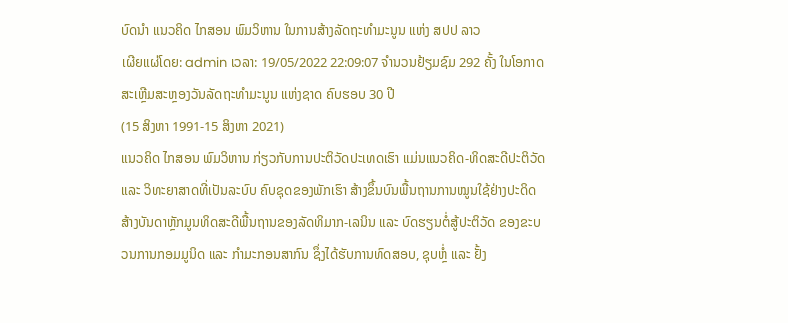ບົດນຳ ແນວຄິດ ໄກສອນ ພົມວິຫານ ໃນການສ້າງລັດຖະທຳມະນູນ ແຫ່ງ ສປປ ລາວ
ເຜີຍແຜ່ໂດຍ: admin ເວລາ: 19/05/2022 22:09:07 ຈຳນວນຢ້ຽມຊົມ 292 ຄັ້ງ ໃນໂອກາດສະເຫຼີມສະຫຼອງວັນລັດຖະທຳມະນູນ ແຫ່ງຊາດ ຄົບຮອບ 30 ປີ
(15 ສິງຫາ 1991-15 ສິງຫາ 2021)
ແນວຄິດ ໄກສອນ ພົມວິຫານ ກ່ຽວກັບການປະຕິວັດປະເທດເຮົາ ແມ່ນແນວຄິດ-ທິດສະດີປະຕິວັດ ແລະ ວິທະຍາສາດທີ່ເປັນລະບົບ ຄົບຊຸດຂອງພັກເຮົາ ສ້າງຂຶ້ນບົນພື້ນຖານການໝູນໃຊ້ຢ່າງປະດິດສ້າງບັນດາຫຼັກມູນທິດສະດີພື້ນຖານຂອງລັດທິມາກ-ເລນິນ ແລະ ບົດຮຽນຕໍ່ສູ້ປະຕິວັດ ຂອງຂະບວນການກອມມູນິດ ແລະ ກຳມະກອນສາກົນ ຊຶ່ງໄດ້ຮັບການທົດສອບ, ຊຸບຫຼໍ່ ແລະ ຢັ້ງ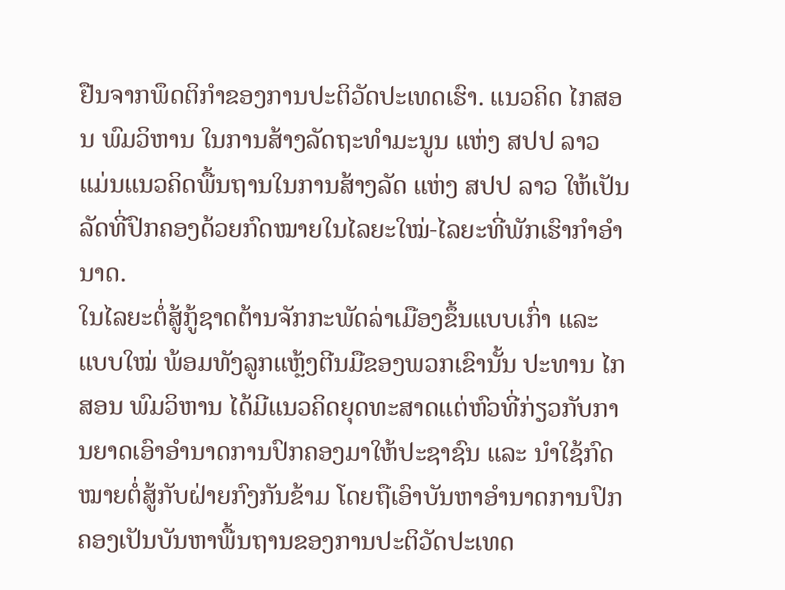ຢືນຈາກພຶດຕິກຳຂອງການປະຕິວັດປະເທດເຮົາ. ແນວຄິດ ໄກສອນ ພົມວິຫານ ໃນການສ້າງລັດຖະທຳມະນູນ ແຫ່ງ ສປປ ລາວ ແມ່ນແນວຄິດພື້ນຖານໃນການສ້າງລັດ ແຫ່ງ ສປປ ລາວ ໃຫ້ເປັນລັດທີ່ປົກຄອງດ້ວຍກົດໝາຍໃນໄລຍະໃໝ່-ໄລຍະທີ່ພັກເຮົາກຳອຳນາດ.
ໃນໄລຍະຕໍ່ສູ້ກູ້ຊາດຕ້ານຈັກກະພັດລ່າເມືອງຂຶ້ນແບບເກົ່າ ແລະ ແບບໃໝ່ ພ້ອມທັງລູກແຫຼ້ງຕີນມືຂອງພວກເຂົານັ້ນ ປະທານ ໄກສອນ ພົມວິຫານ ໄດ້ມີແນວຄິດຍຸດທະສາດແຕ່ຫົວທີ່ກ່ຽວກັບການຍາດເອົາອຳນາດການປົກຄອງມາໃຫ້ປະຊາຊົນ ແລະ ນຳໃຊ້ກົດໝາຍຕໍ່ສູ້ກັບຝ່າຍກົງກັນຂ້າມ ໂດຍຖືເອົາບັນຫາອຳນາດການປົກຄອງເປັນບັນຫາພື້ນຖານຂອງການປະຕິວັດປະເທດ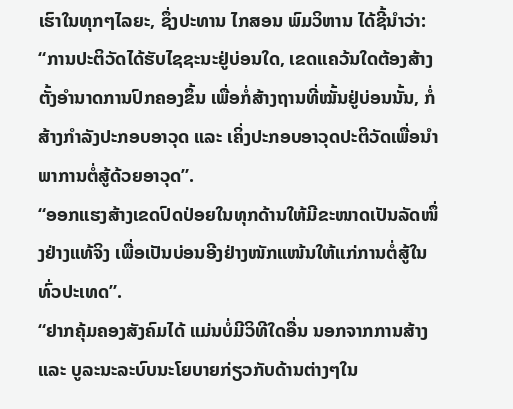ເຮົາໃນທຸກໆໄລຍະ, ຊຶ່ງປະທານ ໄກສອນ ພົມວິຫານ ໄດ້ຊີ້ນຳວ່າ: “ການປະຕິວັດໄດ້ຮັບໄຊຊະນະຢູ່ບ່ອນໃດ, ເຂດແຄວ້ນໃດຕ້ອງສ້າງຕັ້ງອຳນາດການປົກຄອງຂຶ້ນ ເພື່ອກໍ່ສ້າງຖານທີ່ໝັ້ນຢູ່ບ່ອນນັ້ນ, ກໍ່ສ້າງກຳລັງປະກອບອາວຸດ ແລະ ເຄິ່ງປະກອບອາວຸດປະຕິວັດເພື່ອນຳພາການຕໍ່ສູ້ດ້ວຍອາວຸດ”.
“ອອກແຮງສ້າງເຂດປົດປ່ອຍໃນທຸກດ້ານໃຫ້ມີຂະໜາດເປັນລັດໜຶ່ງຢ່າງແທ້ຈິງ ເພື່ອເປັນບ່ອນອີງຢ່າງໜັກແໜ້ນໃຫ້ແກ່ການຕໍ່ສູ້ໃນທົ່ວປະເທດ”.
“ຢາກຄຸ້ມຄອງສັງຄົມໄດ້ ແມ່ນບໍ່ມີວິທີໃດອື່ນ ນອກຈາກການສ້າງ ແລະ ບູລະນະລະບົບນະໂຍບາຍກ່ຽວກັບດ້ານຕ່າງໆໃນ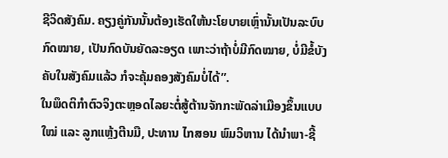ຊີວິດສັງຄົມ. ຄຽງຄູ່ກັນນັ້ນຕ້ອງເຮັດໃຫ້ນະໂຍບາຍເຫຼົ່ານັ້ນເປັນລະບົບກົດໝາຍ, ເປັນກົດບັນຍັດລະອຽດ ເພາະວ່າຖ້າບໍ່ມີກົດໝາຍ, ບໍ່ມີຂໍ້ບັງຄັບໃນສັງຄົມແລ້ວ ກໍຈະຄຸ້ມຄອງສັງຄົມບໍ່ໄດ້”.
ໃນພຶດຕິກຳຕົວຈິງຕະຫຼອດໄລຍະຕໍ່ສູ້ຕ້ານຈັກກະພັດລ່າເມືອງຂຶ້ນແບບໃໝ່ ແລະ ລູກແຫຼ້ງຕີນມື, ປະທານ ໄກສອນ ພົມວິຫານ ໄດ້ນຳພາ-ຊີ້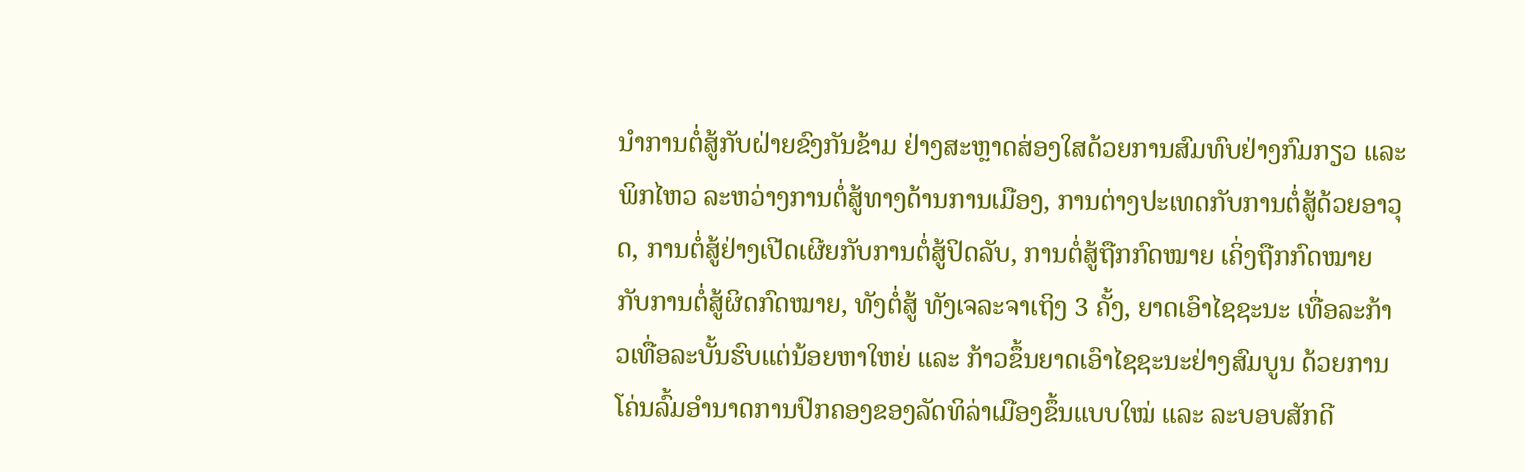ນຳການຕໍ່ສູ້ກັບຝ່າຍຂົງກັນຂ້າມ ຢ່າງສະຫຼາດສ່ອງໃສດ້ວຍການສົມທົບຢ່າງກົມກຽວ ແລະ ພິກໄຫວ ລະຫວ່າງການຕໍ່ສູ້ທາງດ້ານການເມືອງ, ການຕ່າງປະເທດກັບການຕໍ່ສູ້ດ້ວຍອາວຸດ, ການຕໍ່ສູ້ຢ່າງເປີດເຜີຍກັບການຕໍ່ສູ້ປິດລັບ, ການຕໍ່ສູ້ຖືກກົດໝາຍ ເຄິ່ງຖືກກົດໝາຍ ກັບການຕໍ່ສູ້ຜິດກົດໝາຍ, ທັງຕໍ່ສູ້ ທັງເຈລະຈາເຖິງ 3 ຄັ້ງ, ຍາດເອົາໄຊຊະນະ ເທື່ອລະກ້າວເທື່ອລະບັ້ນຮົບແຕ່ນ້ອຍຫາໃຫຍ່ ແລະ ກ້າວຂຶ້ນຍາດເອົາໄຊຊະນະຢ່າງສົມບູນ ດ້ວຍການໂຄ່ນລົ້ມອຳນາດການປົກຄອງຂອງລັດທິລ່າເມືອງຂຶ້ນແບບໃໝ່ ແລະ ລະບອບສັກດີ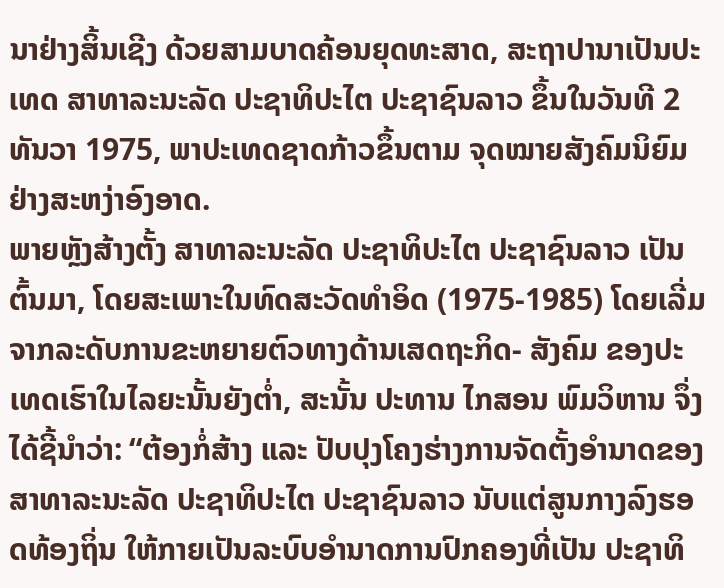ນາຢ່າງສິ້ນເຊີງ ດ້ວຍສາມບາດຄ້ອນຍຸດທະສາດ, ສະຖາປານາເປັນປະເທດ ສາທາລະນະລັດ ປະຊາທິປະໄຕ ປະຊາຊົນລາວ ຂຶ້ນໃນວັນທີ 2 ທັນວາ 1975, ພາປະເທດຊາດກ້າວຂຶ້ນຕາມ ຈຸດໝາຍສັງຄົມນິຍົມຢ່າງສະຫງ່າອົງອາດ.
ພາຍຫຼັງສ້າງຕັ້ງ ສາທາລະນະລັດ ປະຊາທິປະໄຕ ປະຊາຊົນລາວ ເປັນຕົ້ນມາ, ໂດຍສະເພາະໃນທົດສະວັດທຳອິດ (1975-1985) ໂດຍເລີ່ມຈາກລະດັບການຂະຫຍາຍຕົວທາງດ້ານເສດຖະກິດ- ສັງຄົມ ຂອງປະເທດເຮົາໃນໄລຍະນັ້ນຍັງຕໍ່າ, ສະນັ້ນ ປະທານ ໄກສອນ ພົມວິຫານ ຈຶ່ງໄດ້ຊີ້ນຳວ່າ: “ຕ້ອງກໍ່ສ້າງ ແລະ ປັບປຸງໂຄງຮ່າງການຈັດຕັ້ງອຳນາດຂອງ ສາທາລະນະລັດ ປະຊາທິປະໄຕ ປະຊາຊົນລາວ ນັບແຕ່ສູນກາງລົງຮອດທ້ອງຖິ່ນ ໃຫ້ກາຍເປັນລະບົບອຳນາດການປົກຄອງທີ່ເປັນ ປະຊາທິ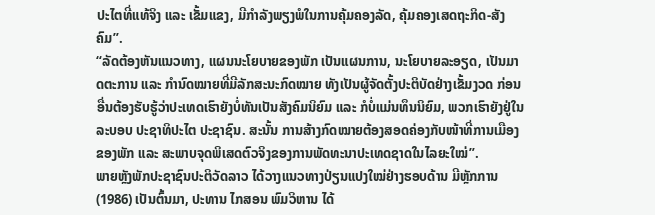ປະໄຕທີ່ແທ້ຈິງ ແລະ ເຂັ້ມແຂງ, ມີກຳລັງພຽງພໍໃນການຄຸ້ມຄອງລັດ, ຄຸ້ມຄອງເສດຖະກິດ-ສັງຄົມ”.
“ລັດຕ້ອງຫັນແນວທາງ, ແຜນນະໂຍບາຍຂອງພັກ ເປັນແຜນການ, ນະໂຍບາຍລະອຽດ, ເປັນມາດຕະການ ແລະ ກຳນົດໝາຍທີ່ມີລັກສະນະກົດໝາຍ ທັງເປັນຜູ້ຈັດຕັ້ງປະຕິບັດຢ່າງເຂັ້ມງວດ ກ່ອນອື່ນຕ້ອງຮັບຮູ້ວ່າປະເທດເຮົາຍັງບໍ່ທັນເປັນສັງຄົມນິຍົມ ແລະ ກໍບໍ່ແມ່ນທຶນນິຍົມ, ພວກເຮົາຍັງຢູ່ໃນລະບອບ ປະຊາທິປະໄຕ ປະຊາຊົນ. ສະນັ້ນ ການສ້າງກົດໝາຍຕ້ອງສອດຄ່ອງກັບໜ້າທີ່ການເມືອງຂອງພັກ ແລະ ສະພາບຈຸດພິເສດຕົວຈິງຂອງການພັດທະນາປະເທດຊາດໃນໄລຍະໃໝ່”.
ພາຍຫຼັງພັກປະຊາຊົນປະຕິວັດລາວ ໄດ້ວາງແນວທາງປ່ຽນແປງໃໝ່ຢ່າງຮອບດ້ານ ມີຫຼັກການ (1986) ເປັນຕົ້ນມາ, ປະທານ ໄກສອນ ພົມວິຫານ ໄດ້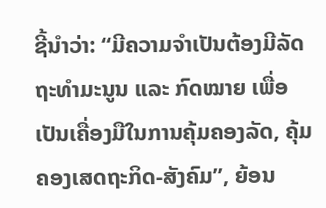ຊີ້ນຳວ່າ: “ມີຄວາມຈຳເປັນຕ້ອງມີລັດຖະທຳມະນູນ ແລະ ກົດໝາຍ ເພື່ອເປັນເຄື່ອງມືໃນການຄຸ້ມຄອງລັດ, ຄຸ້ມຄອງເສດຖະກິດ-ສັງຄົມ”, ຍ້ອນ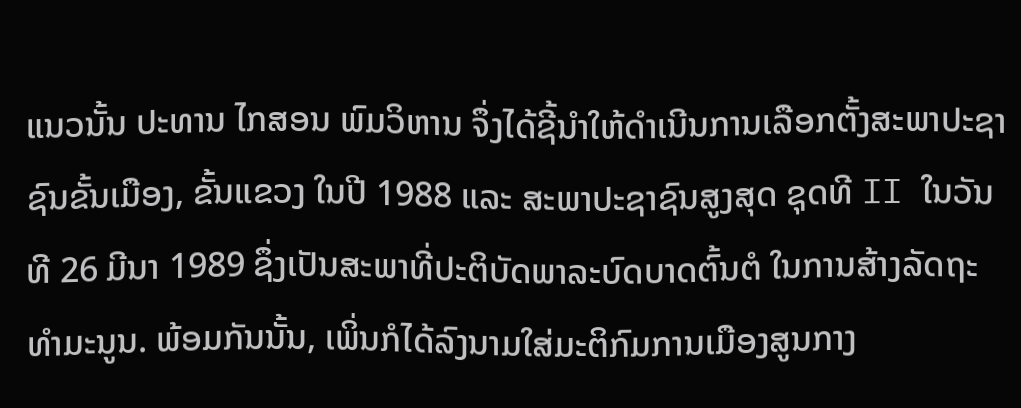ແນວນັ້ນ ປະທານ ໄກສອນ ພົມວິຫານ ຈຶ່ງໄດ້ຊີ້ນຳໃຫ້ດຳເນີນການເລືອກຕັ້ງສະພາປະຊາຊົນຂັ້ນເມືອງ, ຂັ້ນແຂວງ ໃນປີ 1988 ແລະ ສະພາປະຊາຊົນສູງສຸດ ຊຸດທີ II ໃນວັນທີ 26 ມີນາ 1989 ຊຶ່ງເປັນສະພາທີ່ປະຕິບັດພາລະບົດບາດຕົ້ນຕໍ ໃນການສ້າງລັດຖະທຳມະນູນ. ພ້ອມກັນນັ້ນ, ເພິ່ນກໍໄດ້ລົງນາມໃສ່ມະຕິກົມການເມືອງສູນກາງ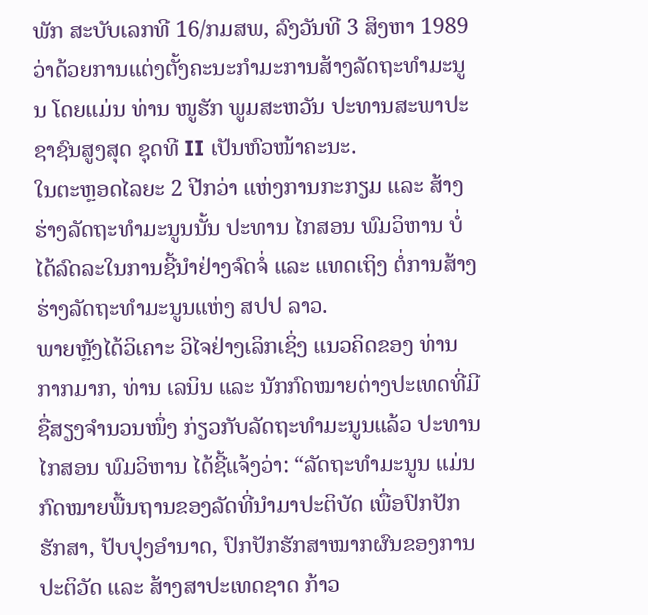ພັກ ສະບັບເລກທີ 16/ກມສພ, ລົງວັນທີ 3 ສິງຫາ 1989 ວ່າດ້ວຍການແຕ່ງຕັ້ງຄະນະກຳມະການສ້າງລັດຖະທຳມະນູນ ໂດຍແມ່ນ ທ່ານ ໜູຮັກ ພູມສະຫວັນ ປະທານສະພາປະຊາຊົນສູງສຸດ ຊຸດທີ II ເປັນຫົວໜ້າຄະນະ.
ໃນຕະຫຼອດໄລຍະ 2 ປີກວ່າ ແຫ່ງການກະກຽມ ແລະ ສ້າງຮ່າງລັດຖະທຳມະນູນນັ້ນ ປະທານ ໄກສອນ ພົມວິຫານ ບໍ່ໄດ້ລົດລະໃນການຊີ້ນຳຢ່າງຈົດຈໍ່ ແລະ ແທດເຖິງ ຕໍ່ການສ້າງຮ່າງລັດຖະທຳມະນູນແຫ່ງ ສປປ ລາວ.
ພາຍຫຼັງໄດ້ວິເຄາະ ວິໄຈຢ່າງເລິກເຊິ່ງ ແນວຄິດຂອງ ທ່ານ ກາກມາກ, ທ່ານ ເລນິນ ແລະ ນັກກົດໝາຍຕ່າງປະເທດທີ່ມີຊື່ສຽງຈໍານວນໜຶ່ງ ກ່ຽວກັບລັດຖະທຳມະນູນແລ້ວ ປະທານ ໄກສອນ ພົມວິຫານ ໄດ້ຊີ້ແຈ້ງວ່າ: “ລັດຖະທຳມະນູນ ແມ່ນກົດໝາຍພື້ນຖານຂອງລັດທີ່ນຳມາປະຕິບັດ ເພື່ອປົກປັກຮັກສາ, ປັບປຸງອຳນາດ, ປົກປັກຮັກສາໝາກຜົນຂອງການປະຕິວັດ ແລະ ສ້າງສາປະເທດຊາດ ກ້າວ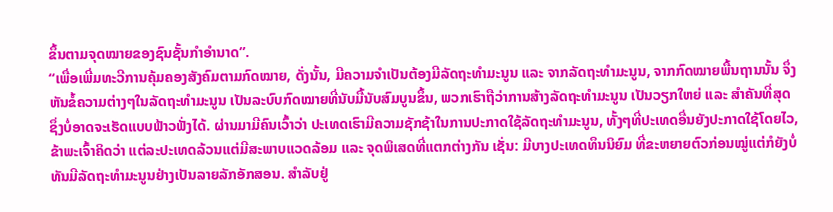ຂຶ້ນຕາມຈຸດໝາຍຂອງຊົນຊັ້ນກຳອຳນາດ”.
“ເພື່ອເພີ່ມທະວີການຄຸ້ມຄອງສັງຄົມຕາມກົດໝາຍ, ດັ່ງນັ້ນ, ມີຄວາມຈຳເປັນຕ້ອງມີລັດຖະທຳມະນູນ ແລະ ຈາກລັດຖະທຳມະນູນ, ຈາກກົດໝາຍພື້ນຖານນັ້ນ ຈຶ່ງຫັນຂໍ້ຄວາມຕ່າງໆໃນລັດຖະທຳມະນູນ ເປັນລະບົບກົດໝາຍທີ່ນັບມື້ນັບສົມບູນຂຶ້ນ, ພວກເຮົາຖືວ່າການສ້າງລັດຖະທຳມະນູນ ເປັນວຽກໃຫຍ່ ແລະ ສຳຄັນທີ່ສຸດ ຊຶ່ງບໍ່ອາດຈະເຮັດແບບຟ້າວຟັ່ງໄດ້. ຜ່ານມາມີຄົນເວົ້າວ່າ ປະເທດເຮົາມີຄວາມຊັກຊ້າໃນການປະກາດໃຊ້ລັດຖະທຳມະນູນ, ທັ້ງໆທີ່ປະເທດອື່ນຍັງປະກາດໃຊ້ໂດຍໄວ, ຂ້າພະເຈົ້າຄິດວ່າ ແຕ່ລະປະເທດລ້ວນແຕ່ມີສະພາບແວດລ້ອມ ແລະ ຈຸດພິເສດທີ່ແຕກຕ່າງກັນ ເຊັ່ນ: ມີບາງປະເທດທຶນນິຍົມ ທີ່ຂະຫຍາຍຕົວກ່ອນໝູ່ແຕ່ກໍຍັງບໍ່ທັນມີລັດຖະທຳມະນູນຢ່າງເປັນລາຍລັກອັກສອນ. ສຳລັບຢູ່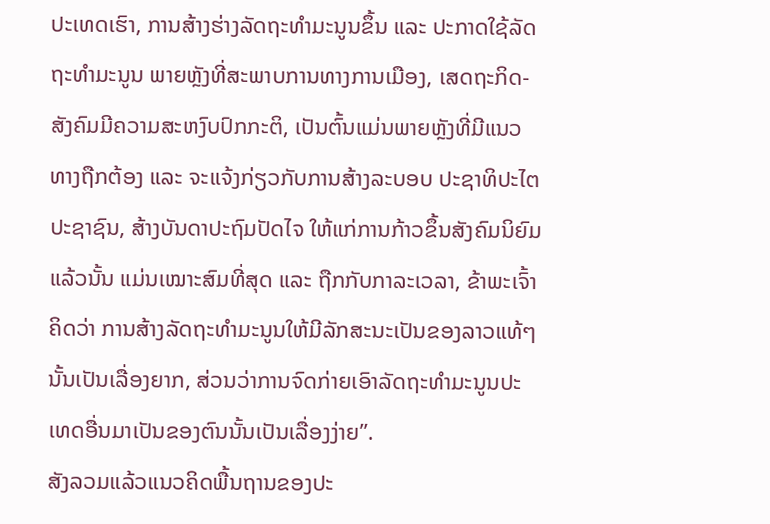ປະເທດເຮົາ, ການສ້າງຮ່າງລັດຖະທຳມະນູນຂຶ້ນ ແລະ ປະກາດໃຊ້ລັດຖະທຳມະນູນ ພາຍຫຼັງທີ່ສະພາບການທາງການເມືອງ, ເສດຖະກິດ-ສັງຄົມມີຄວາມສະຫງົບປົກກະຕິ, ເປັນຕົ້ນແມ່ນພາຍຫຼັງທີ່ມີແນວທາງຖືກຕ້ອງ ແລະ ຈະແຈ້ງກ່ຽວກັບການສ້າງລະບອບ ປະຊາທິປະໄຕປະຊາຊົນ, ສ້າງບັນດາປະຖົມປັດໄຈ ໃຫ້ແກ່ການກ້າວຂຶ້ນສັງຄົມນິຍົມແລ້ວນັ້ນ ແມ່ນເໝາະສົມທີ່ສຸດ ແລະ ຖືກກັບກາລະເວລາ, ຂ້າພະເຈົ້າຄິດວ່າ ການສ້າງລັດຖະທຳມະນູນໃຫ້ມີລັກສະນະເປັນຂອງລາວແທ້ໆນັ້ນເປັນເລື່ອງຍາກ, ສ່ວນວ່າການຈົດກ່າຍເອົາລັດຖະທຳມະນູນປະເທດອື່ນມາເປັນຂອງຕົນນັ້ນເປັນເລື່ອງງ່າຍ”.
ສັງລວມແລ້ວແນວຄິດພື້ນຖານຂອງປະ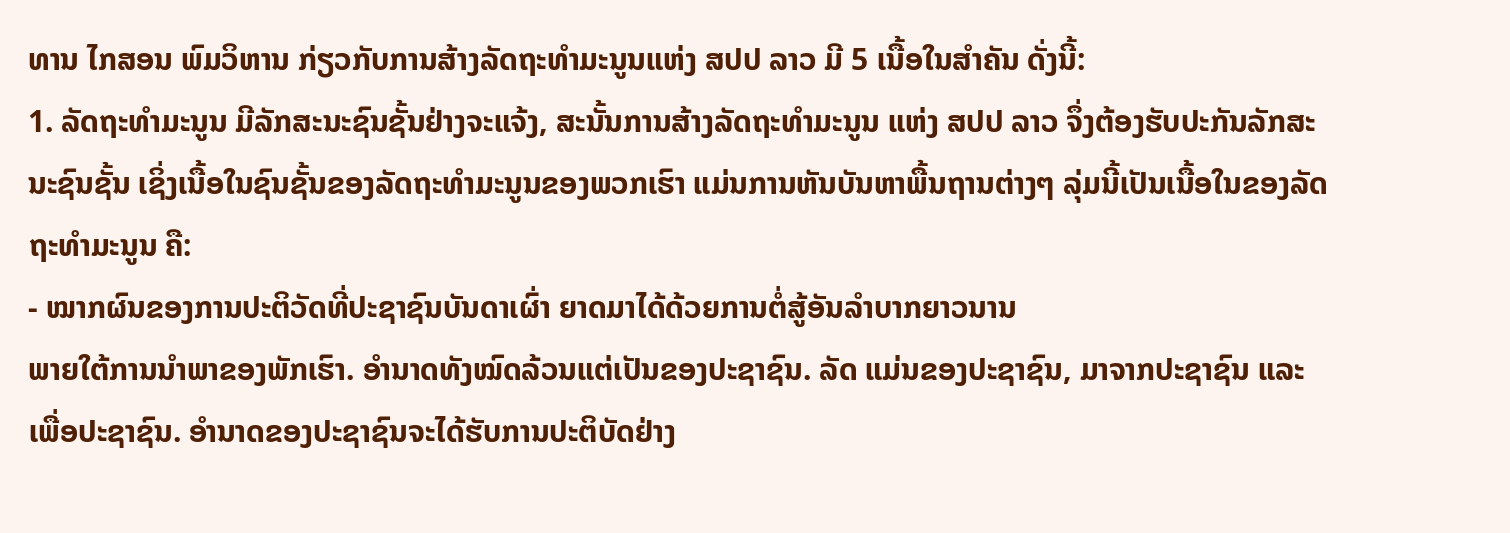ທານ ໄກສອນ ພົມວິຫານ ກ່ຽວກັບການສ້າງລັດຖະທຳມະນູນແຫ່ງ ສປປ ລາວ ມີ 5 ເນື້ອໃນສໍາຄັນ ດັ່ງນີ້:
1. ລັດຖະທຳມະນູນ ມີລັກສະນະຊົນຊັ້ນຢ່າງຈະແຈ້ງ, ສະນັ້ນການສ້າງລັດຖະທຳມະນູນ ແຫ່ງ ສປປ ລາວ ຈຶ່ງຕ້ອງຮັບປະກັນລັກສະນະຊົນຊັ້ນ ເຊິ່ງເນື້ອໃນຊົນຊັ້ນຂອງລັດຖະທຳມະນູນຂອງພວກເຮົາ ແມ່ນການຫັນບັນຫາພື້ນຖານຕ່າງໆ ລຸ່ມນີ້ເປັນເນື້ອໃນຂອງລັດຖະທຳມະນູນ ຄື:
- ໝາກຜົນຂອງການປະຕິວັດທີ່ປະຊາຊົນບັນດາເຜົ່າ ຍາດມາໄດ້ດ້ວຍການຕໍ່ສູ້ອັນລຳບາກຍາວນານ
ພາຍໃຕ້ການນຳພາຂອງພັກເຮົາ. ອຳນາດທັງໝົດລ້ວນແຕ່ເປັນຂອງປະຊາຊົນ. ລັດ ແມ່ນຂອງປະຊາຊົນ, ມາຈາກປະຊາຊົນ ແລະ ເພື່ອປະຊາຊົນ. ອຳນາດຂອງປະຊາຊົນຈະໄດ້ຮັບການປະຕິບັດຢ່າງ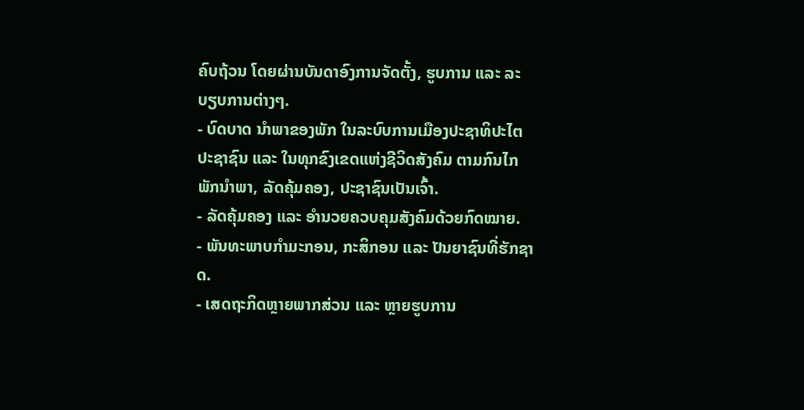ຄົບຖ້ວນ ໂດຍຜ່ານບັນດາອົງການຈັດຕັ້ງ, ຮູບການ ແລະ ລະບຽບການຕ່າງໆ.
- ບົດບາດ ນຳພາຂອງພັກ ໃນລະບົບການເມືອງປະຊາທິປະໄຕປະຊາຊົນ ແລະ ໃນທຸກຂົງເຂດແຫ່ງຊີວິດສັງຄົມ ຕາມກົນໄກ ພັກນໍາພາ, ລັດຄຸ້ມຄອງ, ປະຊາຊົນເປັນເຈົ້າ.
- ລັດຄຸ້ມຄອງ ແລະ ອຳນວຍຄວບຄຸມສັງຄົມດ້ວຍກົດໝາຍ.
- ພັນທະພາບກຳມະກອນ, ກະສິກອນ ແລະ ປັນຍາຊົນທີ່ຮັກຊາດ.
- ເສດຖະກິດຫຼາຍພາກສ່ວນ ແລະ ຫຼາຍຮູບການ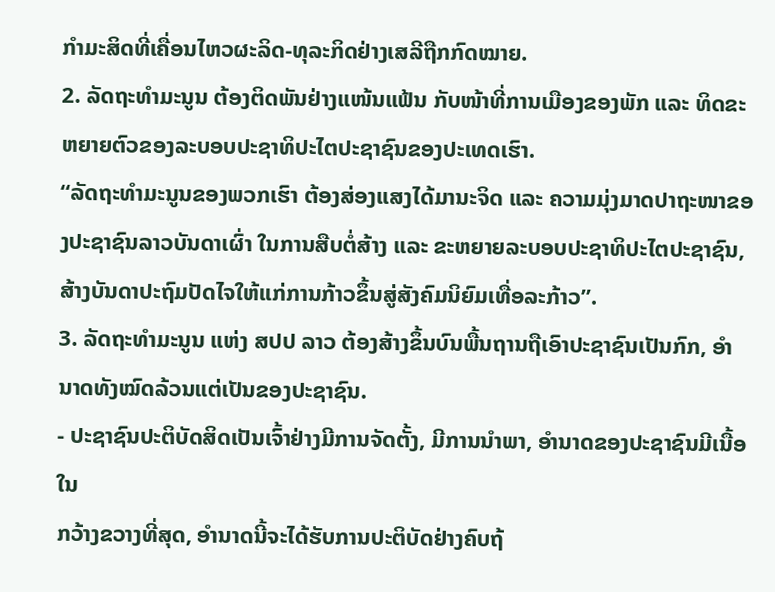ກຳມະສິດທີ່ເຄື່ອນໄຫວຜະລິດ-ທຸລະກິດຢ່າງເສລີຖືກກົດໝາຍ.
2. ລັດຖະທຳມະນູນ ຕ້ອງຕິດພັນຢ່າງແໜ້ນແຟ້ນ ກັບໜ້າທີ່ການເມືອງຂອງພັກ ແລະ ທິດຂະຫຍາຍຕົວຂອງລະບອບປະຊາທິປະໄຕປະຊາຊົນຂອງປະເທດເຮົາ.
“ລັດຖະທຳມະນູນຂອງພວກເຮົາ ຕ້ອງສ່ອງແສງໄດ້ມານະຈິດ ແລະ ຄວາມມຸ່ງມາດປາຖະໜາຂອງປະຊາຊົນລາວບັນດາເຜົ່າ ໃນການສືບຕໍ່ສ້າງ ແລະ ຂະຫຍາຍລະບອບປະຊາທິປະໄຕປະຊາຊົນ, ສ້າງບັນດາປະຖົມປັດໄຈໃຫ້ແກ່ການກ້າວຂຶ້ນສູ່ສັງຄົມນິຍົມເທື່ອລະກ້າວ”.
3. ລັດຖະທຳມະນູນ ແຫ່ງ ສປປ ລາວ ຕ້ອງສ້າງຂຶ້ນບົນພື້ນຖານຖືເອົາປະຊາຊົນເປັນກົກ, ອຳນາດທັງໝົດລ້ວນແຕ່ເປັນຂອງປະຊາຊົນ.
- ປະຊາຊົນປະຕິບັດສິດເປັນເຈົ້າຢ່າງມີການຈັດຕັ້ງ, ມີການນຳພາ, ອຳນາດຂອງປະຊາຊົນມີເນື້ອໃນ
ກວ້າງຂວາງທີ່ສຸດ, ອຳນາດນີ້ຈະໄດ້ຮັບການປະຕິບັດຢ່າງຄົບຖ້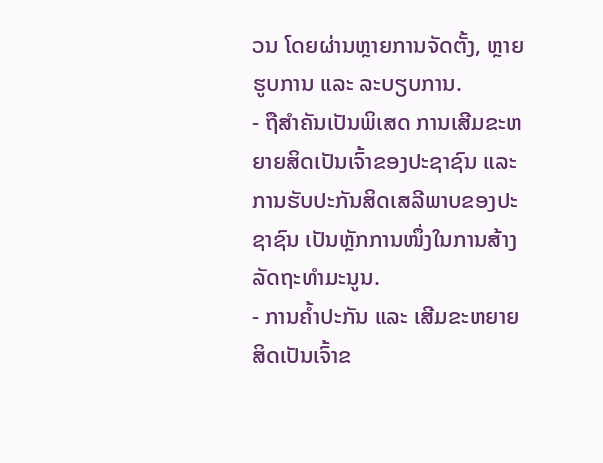ວນ ໂດຍຜ່ານຫຼາຍການຈັດຕັ້ງ, ຫຼາຍຮູບການ ແລະ ລະບຽບການ.
- ຖືສໍາຄັນເປັນພິເສດ ການເສີມຂະຫຍາຍສິດເປັນເຈົ້າຂອງປະຊາຊົນ ແລະ ການຮັບປະກັນສິດເສລີພາບຂອງປະຊາຊົນ ເປັນຫຼັກການໜຶ່ງໃນການສ້າງລັດຖະທຳມະນູນ.
- ການຄໍ້າປະກັນ ແລະ ເສີມຂະຫຍາຍສິດເປັນເຈົ້າຂ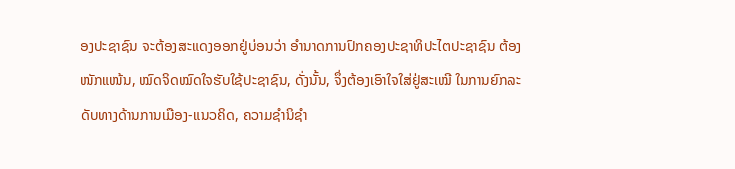ອງປະຊາຊົນ ຈະຕ້ອງສະແດງອອກຢູ່ບ່ອນວ່າ ອຳນາດການປົກຄອງປະຊາທິປະໄຕປະຊາຊົນ ຕ້ອງໜັກແໜ້ນ, ໝົດຈິດໝົດໃຈຮັບໃຊ້ປະຊາຊົນ, ດັ່ງນັ້ນ, ຈຶ່ງຕ້ອງເອົາໃຈໃສ່ຢູ່ສະເໝີ ໃນການຍົກລະດັບທາງດ້ານການເມືອງ-ແນວຄິດ, ຄວາມຊຳນິຊຳ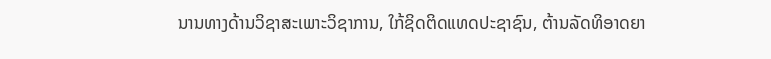ນານທາງດ້ານວິຊາສະເພາະວິຊາການ, ໃກ້ຊິດຕິດແທດປະຊາຊົນ, ຕ້ານລັດທິອາດຍາ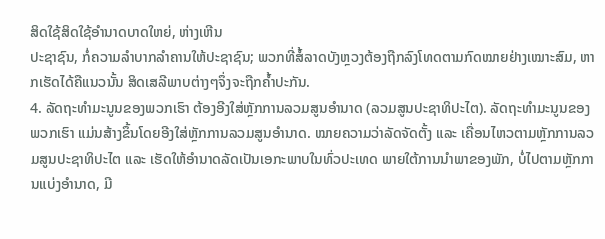ສິດໃຊ້ສິດໃຊ້ອຳນາດບາດໃຫຍ່, ຫ່າງເຫີນ
ປະຊາຊົນ, ກໍ່ຄວາມລຳບາກລຳຄານໃຫ້ປະຊາຊົນ; ພວກທີ່ສໍ້ລາດບັງຫຼວງຕ້ອງຖືກລົງໂທດຕາມກົດໝາຍຢ່າງເໝາະສົມ, ຫາກເຮັດໄດ້ຄືແນວນັ້ນ ສິດເສລີພາບຕ່າງໆຈຶ່ງຈະຖືກຄ້ຳປະກັນ.
4. ລັດຖະທຳມະນູນຂອງພວກເຮົາ ຕ້ອງອີງໃສ່ຫຼັກການລວມສູນອຳນາດ (ລວມສູນປະຊາທິປະໄຕ). ລັດຖະທຳມະນູນຂອງພວກເຮົາ ແມ່ນສ້າງຂຶ້ນໂດຍອີງໃສ່ຫຼັກການລວມສູນອໍານາດ. ໝາຍຄວາມວ່າລັດຈັດຕັ້ງ ແລະ ເຄື່ອນໄຫວຕາມຫຼັກການລວມສູນປະຊາທິປະໄຕ ແລະ ເຮັດໃຫ້ອຳນາດລັດເປັນເອກະພາບໃນທົ່ວປະເທດ ພາຍໃຕ້ການນຳພາຂອງພັກ, ບໍ່ໄປຕາມຫຼັກການແບ່ງອຳນາດ, ມີ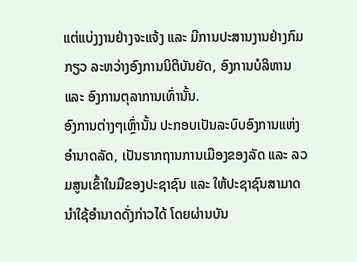ແຕ່ແບ່ງງານຢ່າງຈະແຈ້ງ ແລະ ມີການປະສານງານຢ່າງກົມກຽວ ລະຫວ່າງອົງການນິຕິບັນຍັດ, ອົງການບໍລິຫານ ແລະ ອົງການຕຸລາການເທົ່ານັ້ນ.
ອົງການຕ່າງໆເຫຼົ່ານັ້ນ ປະກອບເປັນລະບົບອົງການແຫ່ງອຳນາດລັດ, ເປັນຮາກຖານການເມືອງຂອງລັດ ແລະ ລວມສູນເຂົ້າໃນມືຂອງປະຊາຊົນ ແລະ ໃຫ້ປະຊາຊົນສາມາດນຳໃຊ້ອຳນາດດັ່ງກ່າວໄດ້ ໂດຍຜ່ານບັນ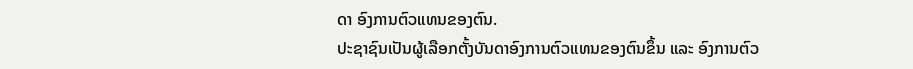ດາ ອົງການຕົວແທນຂອງຕົນ.
ປະຊາຊົນເປັນຜູ້ເລືອກຕັ້ງບັນດາອົງການຕົວແທນຂອງຕົນຂຶ້ນ ແລະ ອົງການຕົວ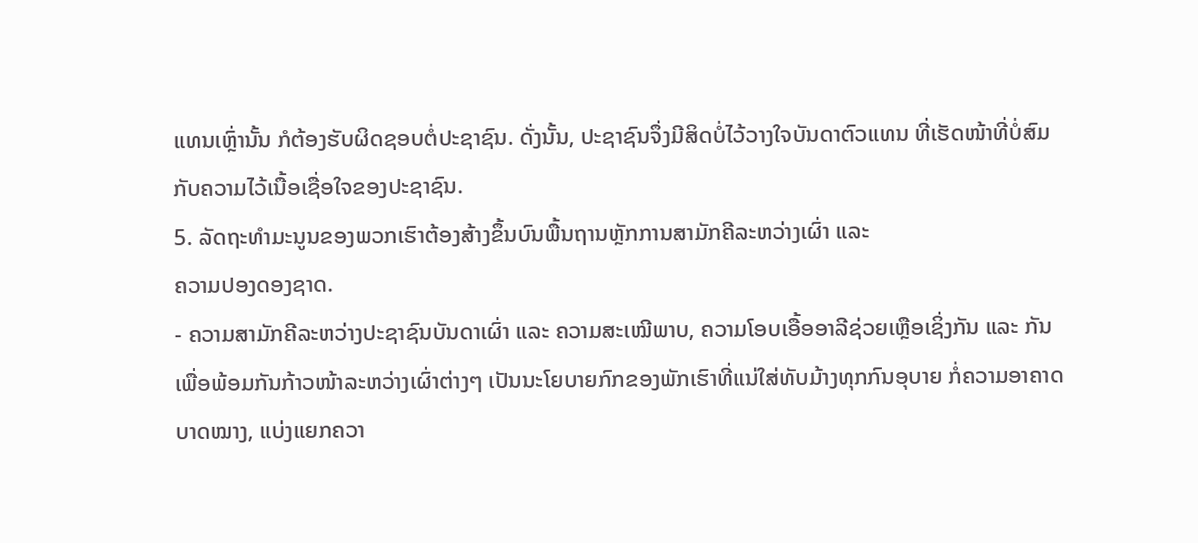ແທນເຫຼົ່ານັ້ນ ກໍຕ້ອງຮັບຜິດຊອບຕໍ່ປະຊາຊົນ. ດັ່ງນັ້ນ, ປະຊາຊົນຈຶ່ງມີສິດບໍ່ໄວ້ວາງໃຈບັນດາຕົວແທນ ທີ່ເຮັດໜ້າທີ່ບໍ່ສົມກັບຄວາມໄວ້ເນື້ອເຊື່ອໃຈຂອງປະຊາຊົນ.
5. ລັດຖະທຳມະນູນຂອງພວກເຮົາຕ້ອງສ້າງຂຶ້ນບົນພື້ນຖານຫຼັກການສາມັກຄີລະຫວ່າງເຜົ່າ ແລະ
ຄວາມປອງດອງຊາດ.
- ຄວາມສາມັກຄີລະຫວ່າງປະຊາຊົນບັນດາເຜົ່າ ແລະ ຄວາມສະເໝີພາບ, ຄວາມໂອບເອື້ອອາລີຊ່ວຍເຫຼືອເຊິ່ງກັນ ແລະ ກັນ ເພື່ອພ້ອມກັນກ້າວໜ້າລະຫວ່າງເຜົ່າຕ່າງໆ ເປັນນະໂຍບາຍກົກຂອງພັກເຮົາທີ່ແນ່ໃສ່ທັບມ້າງທຸກກົນອຸບາຍ ກໍ່ຄວາມອາຄາດບາດໝາງ, ແບ່ງແຍກຄວາ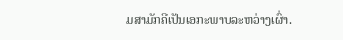ມສາມັກຄີເປັນເອກະພາບລະຫວ່າງເຜົ່າ.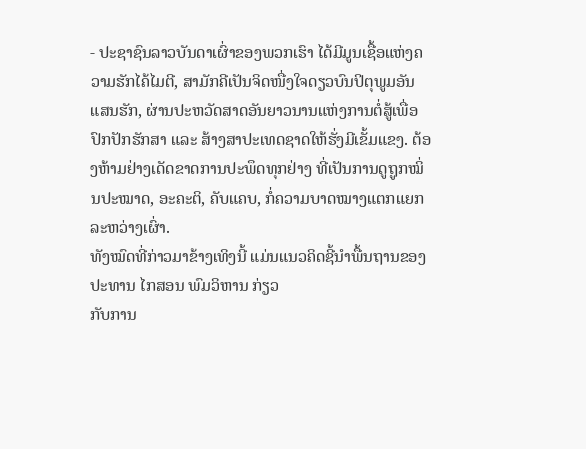- ປະຊາຊົນລາວບັນດາເຜົ່າຂອງພວກເຮົາ ໄດ້ມີມູນເຊື້ອແຫ່ງຄວາມຮັກໄຄ້ໄມຕີ, ສາມັກຄີເປັນຈິດໜື່ງໃຈດຽວບົນປິຕຸພູມອັນແສນຮັກ, ຜ່ານປະຫວັດສາດອັນຍາວນານແຫ່ງການຕໍ່ສູ້ເພື່ອປົກປັກຮັກສາ ແລະ ສ້າງສາປະເທດຊາດໃຫ້ຮັ່ງມີເຂັ້ມແຂງ. ຕ້ອງຫ້າມຢ່າງເດັດຂາດການປະພຶດທຸກຢ່າງ ທີ່ເປັນການດູຖູກໝິ່ນປະໝາດ, ອະຄະຕິ, ຄັບແຄບ, ກໍ່ຄວາມບາດໝາງແຕກແຍກລະຫວ່າງເຜົ່າ.
ທັງໝົດທີ່ກ່າວມາຂ້າງເທິງນີ້ ແມ່ນແນວຄິດຊີ້ນຳພື້ນຖານຂອງປະທານ ໄກສອນ ພົມວິຫານ ກ່ຽວ
ກັບການ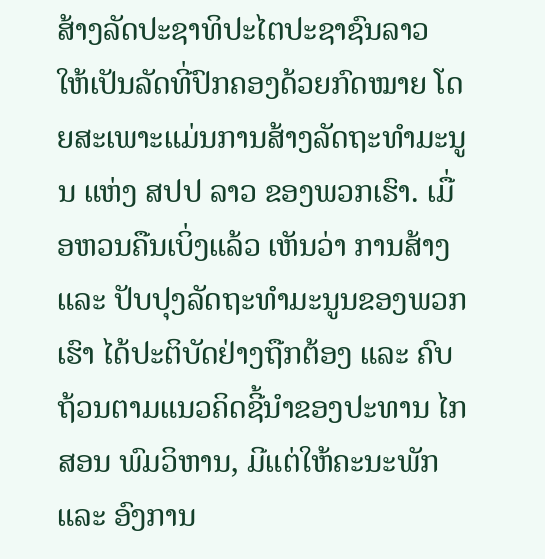ສ້າງລັດປະຊາທິປະໄຕປະຊາຊົນລາວ ໃຫ້ເປັນລັດທີ່ປົກຄອງດ້ວຍກົດໝາຍ ໂດຍສະເພາະແມ່ນການສ້າງລັດຖະທຳມະນູນ ແຫ່ງ ສປປ ລາວ ຂອງພວກເຮົາ. ເມື່ອຫວນຄືນເບິ່ງແລ້ວ ເຫັນວ່າ ການສ້າງ ແລະ ປັບປຸງລັດຖະທຳມະນູນຂອງພວກເຮົາ ໄດ້ປະຕິບັດຢ່າງຖືກຕ້ອງ ແລະ ຄົບຖ້ວນຕາມແນວຄິດຊີ້ນຳຂອງປະທານ ໄກສອນ ພົມວິຫານ, ມີແຕ່ໃຫ້ຄະນະພັກ ແລະ ອົງການ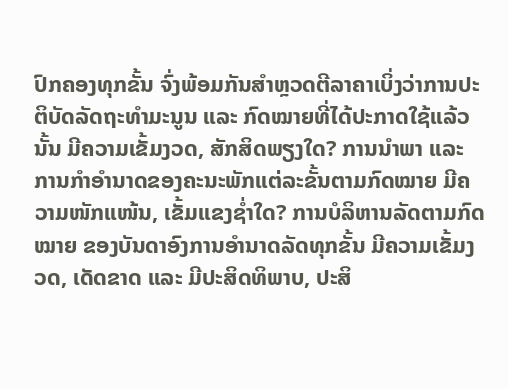ປົກຄອງທຸກຂັ້ນ ຈົ່ງພ້ອມກັນສຳຫຼວດຕີລາຄາເບິ່ງວ່າການປະຕິບັດລັດຖະທຳມະນູນ ແລະ ກົດໝາຍທີ່ໄດ້ປະກາດໃຊ້ແລ້ວນັ້ນ ມີຄວາມເຂັ້ມງວດ, ສັກສິດພຽງໃດ? ການນຳພາ ແລະ ການກຳອຳນາດຂອງຄະນະພັກແຕ່ລະຂັ້ນຕາມກົດໝາຍ ມີຄວາມໜັກແໜ້ນ, ເຂັ້ມແຂງຊ່ຳໃດ? ການບໍລິຫານລັດຕາມກົດໝາຍ ຂອງບັນດາອົງການອໍານາດລັດທຸກຂັ້ນ ມີຄວາມເຂັ້ມງວດ, ເດັດຂາດ ແລະ ມີປະສິດທິພາບ, ປະສິ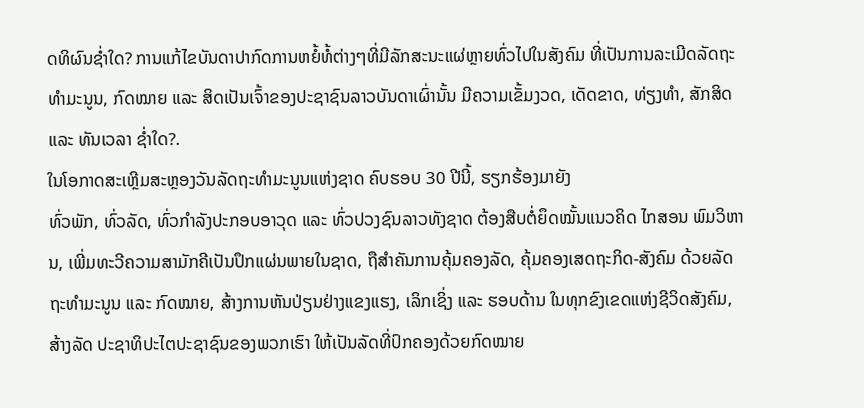ດທິຜົນຊ່ຳໃດ? ການແກ້ໄຂບັນດາປາກົດການຫຍໍ້ທໍ້ຕ່າງໆທີ່ມີລັກສະນະແຜ່ຫຼາຍທົ່ວໄປໃນສັງຄົມ ທີ່ເປັນການລະເມີດລັດຖະທຳມະນູນ, ກົດໝາຍ ແລະ ສິດເປັນເຈົ້າຂອງປະຊາຊົນລາວບັນດາເຜົ່ານັ້ນ ມີຄວາມເຂັ້ມງວດ, ເດັດຂາດ, ທ່ຽງທຳ, ສັກສິດ ແລະ ທັນເວລາ ຊ່ຳໃດ?.
ໃນໂອກາດສະເຫຼີມສະຫຼອງວັນລັດຖະທຳມະນູນແຫ່ງຊາດ ຄົບຮອບ 30 ປີນີ້, ຮຽກຮ້ອງມາຍັງ
ທົ່ວພັກ, ທົ່ວລັດ, ທົ່ວກຳລັງປະກອບອາວຸດ ແລະ ທົ່ວປວງຊົນລາວທັງຊາດ ຕ້ອງສືບຕໍ່ຍຶດໝັ້ນແນວຄິດ ໄກສອນ ພົມວິຫານ, ເພີ່ມທະວີຄວາມສາມັກຄີເປັນປຶກແຜ່ນພາຍໃນຊາດ, ຖືສຳຄັນການຄຸ້ມຄອງລັດ, ຄຸ້ມຄອງເສດຖະກິດ-ສັງຄົມ ດ້ວຍລັດຖະທຳມະນູນ ແລະ ກົດໝາຍ, ສ້າງການຫັນປ່ຽນຢ່າງແຂງແຮງ, ເລິກເຊິ່ງ ແລະ ຮອບດ້ານ ໃນທຸກຂົງເຂດແຫ່ງຊີວິດສັງຄົມ, ສ້າງລັດ ປະຊາທິປະໄຕປະຊາຊົນຂອງພວກເຮົາ ໃຫ້ເປັນລັດທີ່ປົກຄອງດ້ວຍກົດໝາຍ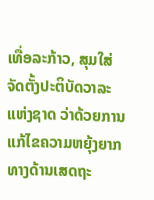ເທື່ອລະກ້າວ, ສຸມໃສ່ຈັດຕັ້ງປະຕິບັດວາລະແຫ່ງຊາດ ວ່າດ້ວຍການແກ້ໄຂຄວາມຫຍຸ້ງຍາກທາງດ້ານເສດຖະ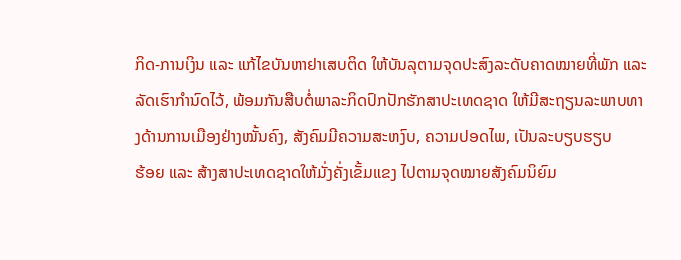ກິດ-ການເງິນ ແລະ ແກ້ໄຂບັນຫາຢາເສບຕິດ ໃຫ້ບັນລຸຕາມຈຸດປະສົງລະດັບຄາດໝາຍທີ່ພັກ ແລະ ລັດເຮົາກຳນົດໄວ້, ພ້ອມກັນສືບຕໍ່ພາລະກິດປົກປັກຮັກສາປະເທດຊາດ ໃຫ້ມີສະຖຽນລະພາບທາງດ້ານການເມືອງຢ່າງໝັ້ນຄົງ, ສັງຄົມມີຄວາມສະຫງົບ, ຄວາມປອດໄພ, ເປັນລະບຽບຮຽບ
ຮ້ອຍ ແລະ ສ້າງສາປະເທດຊາດໃຫ້ມັ່ງຄັ່ງເຂັ້ມແຂງ ໄປຕາມຈຸດໝາຍສັງຄົມນິຍົມ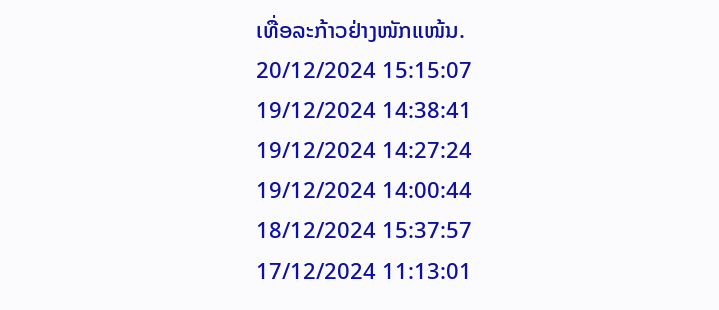ເທື່ອລະກ້າວຢ່າງໜັກແໜ້ນ.
20/12/2024 15:15:07
19/12/2024 14:38:41
19/12/2024 14:27:24
19/12/2024 14:00:44
18/12/2024 15:37:57
17/12/2024 11:13:01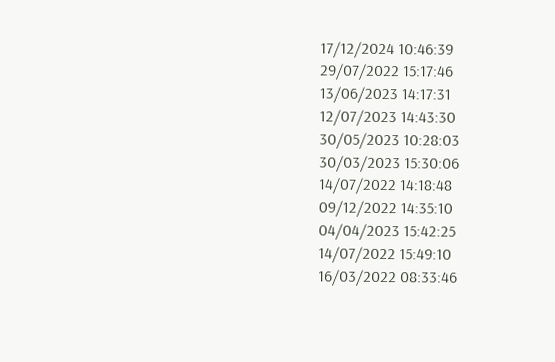17/12/2024 10:46:39
29/07/2022 15:17:46
13/06/2023 14:17:31
12/07/2023 14:43:30
30/05/2023 10:28:03
30/03/2023 15:30:06
14/07/2022 14:18:48
09/12/2022 14:35:10
04/04/2023 15:42:25
14/07/2022 15:49:10
16/03/2022 08:33:46